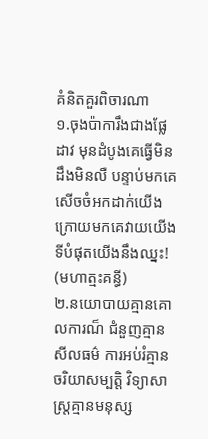គំនិតគួរពិចារណា
១.ចុងប៉ាការឹងជាងផ្លែដាវ មុនដំបូងគេធ្វើមិនដឹងមិនលឺ បន្ទាប់មកគេសើចចំអកដាក់យើង ក្រោយមកគេវាយយើង ទីបំផុតយើងនឹងឈ្នះ!
(មហាត្មះគន្ធី)
២.នយោបាយគ្មានគោលការណ៏ ជំនួញគ្មានសីលធម៌ ការអប់រំគ្មានចរិយាសម្បត្តិ វិទ្យាសាស្ត្រគ្មានមនុស្ស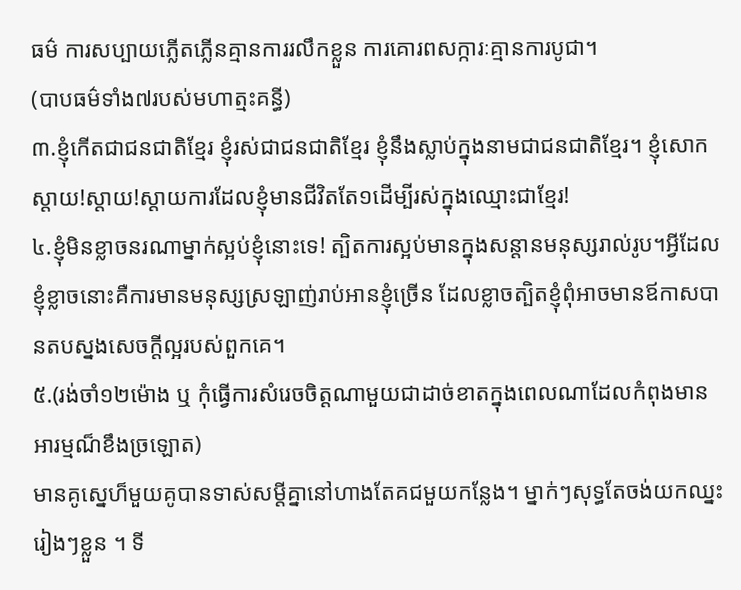ធម៌ ការសប្បាយភ្លើតភ្លើនគ្មានការរលឹកខ្លួន ការគោរពសក្ការៈគ្មានការបូជា។
(បាបធម៌ទាំង៧របស់មហាត្មះគន្ធី)
៣.ខ្ញុំកើតជាជនជាតិខ្មែរ ខ្ញុំរស់ជាជនជាតិខ្មែរ ខ្ញុំនឹងស្លាប់ក្នុងនាមជាជនជាតិខ្មែរ។ ខ្ញុំសោកស្តាយ!ស្តាយ!ស្តាយការដែលខ្ញុំមានជីវិតតែ១ដើម្បីរស់ក្នុងឈ្មោះជាខ្មែរ!
៤.ខ្ញុំមិនខ្លាចនរណាម្នាក់ស្អប់ខ្ញុំនោះទេ! ត្បិតការស្អប់មានក្នុងសន្តានមនុស្សរាល់រូប។អ្វីដែលខ្ញុំខ្លាចនោះគឺការមានមនុស្សស្រឡាញ់រាប់អានខ្ញុំច្រើន ដែលខ្លាចត្បិតខ្ញុំពុំអាចមានឪកាសបានតបស្នងសេចក្តីល្អរបស់ពួកគេ។
៥.(រង់ចាំ១២ម៉ោង ឬ កុំធ្វើការសំរេចចិត្តណាមួយជាដាច់ខាតក្នុងពេលណាដែលកំពុងមានអារម្មណ៏ខឹងច្រឡោត)
មានគូស្នេហ៏មួយគូបានទាស់សម្តីគ្នានៅហាងតែគជមួយកន្លែង។ ម្នាក់ៗសុទ្ធតែចង់យកឈ្នះរៀងៗខ្លួន ។ ទី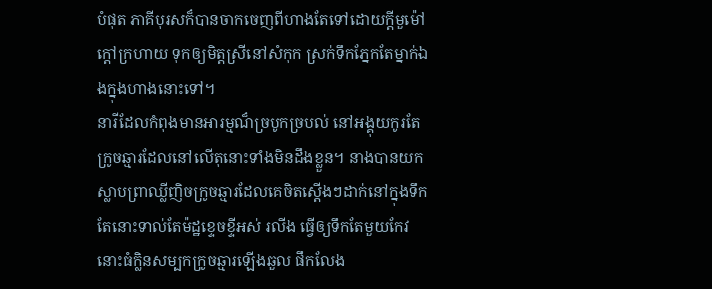បំផុត ភាគីបុរសក៏បានចាកចេញពីហាងតែទៅដោយក្តីមួម៉ៅក្តៅក្រហាយ ទុកឲ្យមិត្តស្រីនៅសំកុក ស្រក់ទឹកភ្នែកតែម្នាក់ឯងក្នុងហាងនោះទៅ។
នារីដែលកំពុងមានអារម្មណ៏ច្របូកច្របល់ នៅអង្គុយកូរតែក្រូចឆ្មារដែលនៅលើតុនោះទាំងមិនដឹងខ្លួន។ នាងបានយកស្លាបព្រាឈ្លីញិចក្រូចឆ្មារដែលគេចិតស្តើងៗដាក់នៅក្នុងទឹកតែនោះទាល់តែម៉ដ្ឋខ្ទេចខ្ទីអស់ រលីង ធ្វើឲ្យទឹកតែមួយកែវនោះធំក្លិនសម្បកក្រូចឆ្មារឡើងឆួល ផឹកលែង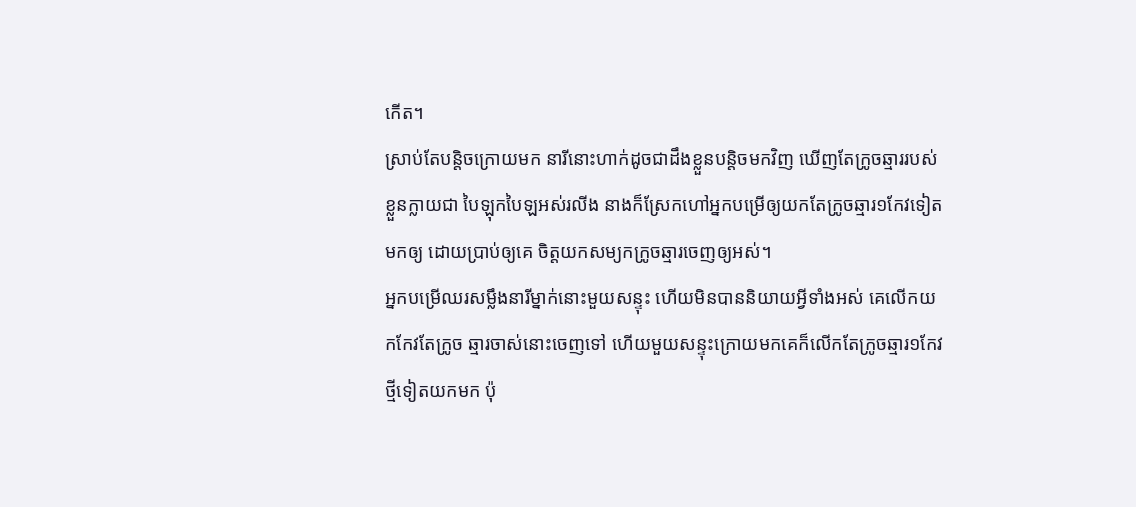កើត។
ស្រាប់តែបន្តិចក្រោយមក នារីនោះហាក់ដូចជាដឹងខ្លួនបន្តិចមកវិញ ឃើញតែក្រូចឆ្មាររបស់ខ្លួនក្លាយជា បៃឡុកបៃឡអស់រលីង នាងក៏ស្រែកហៅអ្នកបម្រើឲ្យយកតែក្រូចឆ្មារ១កែវទៀតមកឲ្យ ដោយប្រាប់ឲ្យគេ ចិត្តយកសម្យកក្រូចឆ្មារចេញឲ្យអស់។
អ្នកបម្រើឈរសម្លឹងនារីម្នាក់នោះមួយសន្ទុះ ហើយមិនបាននិយាយអ្វីទាំងអស់ គេលើកយកកែវតែក្រូច ឆ្មារចាស់នោះចេញទៅ ហើយមួយសន្ទុះក្រោយមកគេក៏លើកតែក្រូចឆ្មារ១កែវថ្មីទៀតយកមក ប៉ុ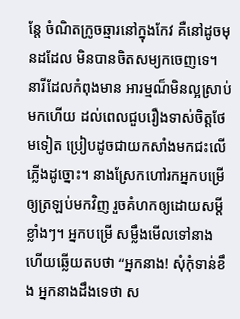ន្តែ ចំណិតក្រូចឆ្មារនៅក្នុងកែវ គឺនៅដូចមុនដដែល មិនបានចិតសម្យកចេញទេ។ នារីដែលកំពុងមាន អារម្មណ៏មិនល្អស្រាប់មកហើយ ដល់ពេលជួបរឿងទាស់ចិត្តថែមទៀត ប្រៀបដូចជាយកសាំងមកជះលើភ្លើងដូច្នោះ។ នាងស្រែកហៅរកអ្នកបម្រើឲ្យត្រឡប់មកវិញ រួចគំហកឲ្យដោយសម្តីខ្លាំងៗ។ អ្នកបម្រើ សម្លឹងមើលទៅនាង ហើយឆ្លើយតបថា “អ្នកនាង! សុំកុំទាន់ខឹង អ្នកនាងដឹងទេថា ស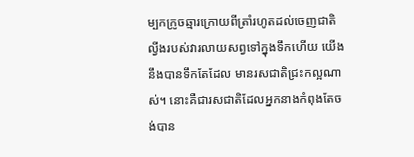ម្បកក្រូចឆ្មារក្រោយពីត្រាំរហូតដល់ចេញជាតិល្វីងរបស់វារលាយសព្វទៅក្នុងទឹកហើយ យើងនឹងបានទឹកតែដែល មានរសជាតិជ្រះកល្អណាស់។ នោះគឺជារសជាតិដែលអ្នកនាងកំពុងតែចង់បាន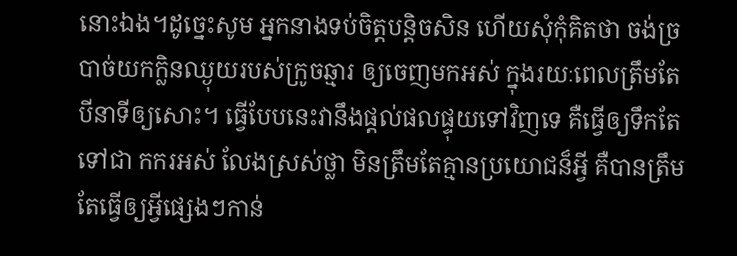នោះឯង។ដូច្នេះសូម អ្នកនាងទប់ចិត្តបន្តិចសិន ហើយសុំកុំគិតថា ចង់ច្របាច់យកក្លិនឈ្ងុយរបស់ក្រូចឆ្មារ ឲ្យចេញមកអស់ ក្នុងរយៈពេលត្រឹមតែបីនាទីឲ្យសោះ។ ធ្វើបែបនេះវានឹងផ្តល់ផលផ្ទុយទៅវិញទេ គឺធ្វើឲ្យទឹកតែទៅជា កករអស់ លែងស្រស់ថ្លា មិនត្រឹមតែគ្មានប្រយោជន៏អ្វី គឺបានត្រឹមតែធ្វើឲ្យអ្វីផ្សេងៗកាន់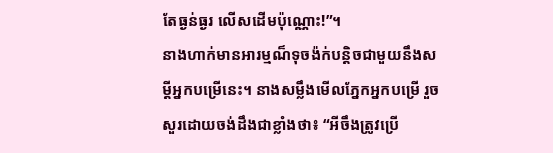តែធ្ងន់ធ្ងរ លើសដើមប៉ុណ្ណោះ!”។
នាងហាក់មានអារម្មណ៏ទុចង៉ក់បន្តិចជាមួយនឹងសម្តីអ្នកបម្រើនេះ។ នាងសម្លឹងមើលភ្នែកអ្នកបម្រើ រួច សួរដោយចង់ដឹងជាខ្លាំងថា៖ “អីចឹងត្រូវប្រើ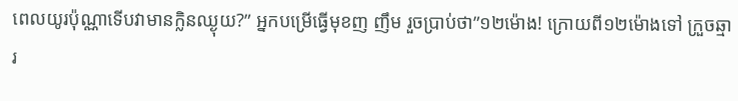ពេលយូរប៉ុណ្ណាទើបវាមានក្លិនឈ្ងុយ?” អ្នកបម្រើធ្វើមុខញ ញឹម រួចប្រាប់ថា”១២ម៉ោង! ក្រោយពី១២ម៉ោងទៅ ក្រួចឆ្មារ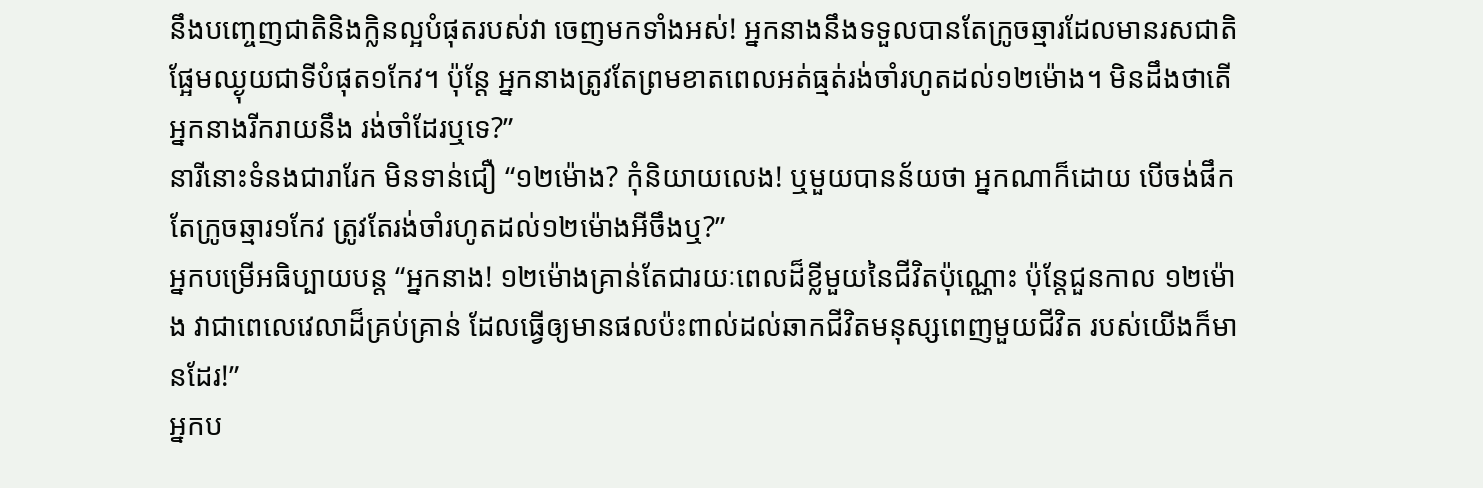នឹងបញ្ចេញជាតិនិងក្លិនល្អបំផុតរបស់វា ចេញមកទាំងអស់! អ្នកនាងនឹងទទួលបានតែក្រូចឆ្មារដែលមានរសជាតិផ្អែមឈ្ងុយជាទីបំផុត១កែវ។ ប៉ុន្តែ អ្នកនាងត្រូវតែព្រមខាតពេលអត់ធ្មត់រង់ចាំរហូតដល់១២ម៉ោង។ មិនដឹងថាតើអ្នកនាងរីករាយនឹង រង់ចាំដែរឬទេ?”
នារីនោះទំនងជារារែក មិនទាន់ជឿ “១២ម៉ោង? កុំនិយាយលេង! ឬមួយបានន័យថា អ្នកណាក៏ដោយ បើចង់ផឹកតែក្រូចឆ្មារ១កែវ ត្រូវតែរង់ចាំរហូតដល់១២ម៉ោងអីចឹងឬ?”
អ្នកបម្រើអធិប្បាយបន្ត “អ្នកនាង! ១២ម៉ោងគ្រាន់តែជារយៈពេលដ៏ខ្លីមួយនៃជីវិតប៉ុណ្ណោះ ប៉ុន្តែជួនកាល ១២ម៉ោង វាជាពេលេវេលាដ៏គ្រប់គ្រាន់ ដែលធ្វើឲ្យមានផលប៉ះពាល់ដល់ឆាកជីវិតមនុស្សពេញមួយជីវិត របស់យើងក៏មានដែរ!”
អ្នកប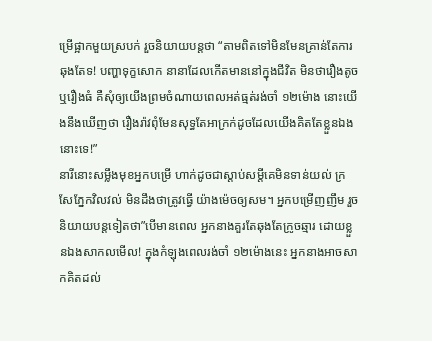ម្រើផ្អាកមួយស្របក់ រួចនិយាយបន្តថា “តាមពិតទៅមិនមែនគ្រាន់តែការឆុងតែទ! បញ្ហាទុក្ខសោក នានាដែលកើតមាននៅក្នុងជីវិត មិនថារឿងតូចឬរឿងធំ គឺសុំឲ្យយើងព្រមចំណាយពេលអត់ធ្មត់រង់ចាំ ១២ម៉ោង នោះយើងនឹងឃើញថា រឿងរ៉ាវពុំមែនសុទ្ធតែអាក្រក់ដូចដែលយើងគិតតែខ្លួនឯងនោះទេ!”
នារីនោះសម្លឹងមុខអ្នកបម្រើ ហាក់ដូចជាស្តាប់សម្តីគេមិនទាន់យល់ ក្រសែភ្នែកវិលវល់ មិនដឹងថាត្រូវធ្វើ យ៉ាងម៉េចឲ្យសម។ អ្នកបម្រើញញឹម រួចនិយាយបន្តទៀតថា”បើមានពេល អ្នកនាងគួរតែឆុងតែក្រូចឆ្មារ ដោយខ្លួនឯងសាកលមើល! ក្នុងកំឡុងពេលរង់ចាំ ១២ម៉ោងនេះ អ្នកនាងអាចសាកគិតដល់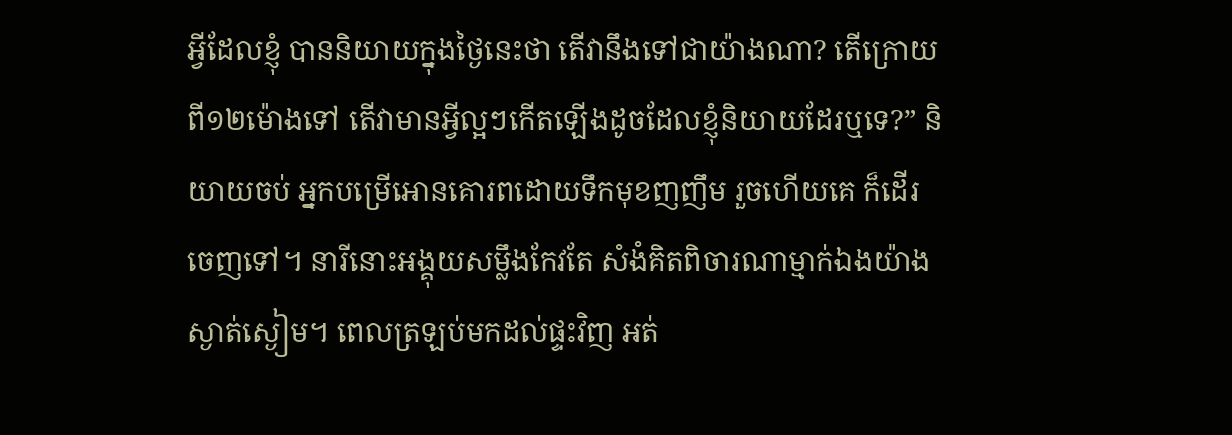អ្វីដែលខ្ញុំ បាននិយាយក្នុងថ្ងៃនេះថា តើវានឹងទៅជាយ៉ាងណា? តើក្រោយពី១២ម៉ោងទៅ តើវាមានអ្វីល្អៗកើតឡើងដូចដែលខ្ញុំនិយាយដែរឬទេ?” និយាយចប់ អ្នកបម្រើអោនគោរពដោយទឹកមុខញញឹម រួចហើយគេ ក៏ដើរចេញទៅ។ នារីនោះអង្គុយសម្លឹងកែវតែ សំងំគិតពិចារណាម្មាក់ឯងយ៉ាងស្ងាត់ស្ងៀម។ ពេលត្រឡប់មកដល់ផ្ទះវិញ អត់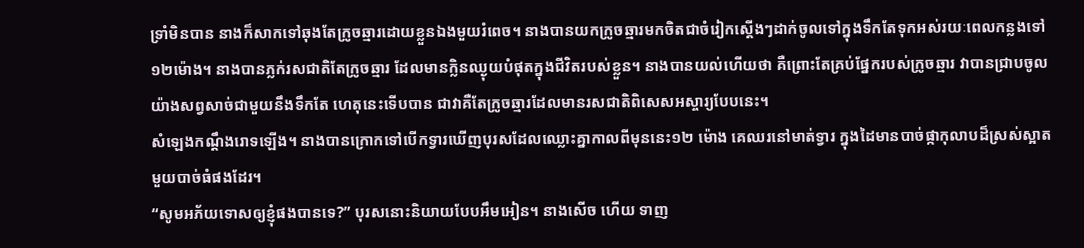ទ្រាំមិនបាន នាងក៏សាកទៅឆុងតែក្រូចឆ្មារដោយខ្លួនឯងមួយរំពេច។ នាងបានយកក្រូចឆ្មារមកចិតជាចំរៀកស្តើងៗដាក់ចូលទៅក្នុងទឹកតែទុកអស់រយៈពេលកន្លងទៅ១២ម៉ោង។ នាងបានភ្លក់រសជាតិតែក្រូចឆ្មារ ដែលមានក្លិនឈ្ងុយបំផុតក្នុងជីវិតរបស់ខ្លួន។ នាងបានយល់ហើយថា គឺព្រោះតែគ្រប់ផ្នែករបស់ក្រូចឆ្មារ វាបានជ្រាបចូលយ៉ាងសព្វសាច់ជាមួយនឹងទឹកតែ ហេតុនេះទើបបាន ជាវាគឺតែក្រូចឆ្មារដែលមានរសជាតិពិសេសអស្ចារ្យបែបនេះ។
សំឡេងកណ្តឹងរោទឡើង។ នាងបានក្រោកទៅបើកទ្វារឃើញបុរសដែលឈ្លោះគ្នាកាលពីមុននេះ១២ ម៉ោង គេឈរនៅមាត់ទ្វារ ក្នុងដៃមានបាច់ផ្កាកុលាបដ៏ស្រស់ស្អាតមួយបាច់ធំផងដែរ។
“សូមអភ័យទោសឲ្យខ្ញុំផងបានទេ?” បុរសនោះនិយាយបែបអឹមអៀន។ នាងសើច ហើយ ទាញ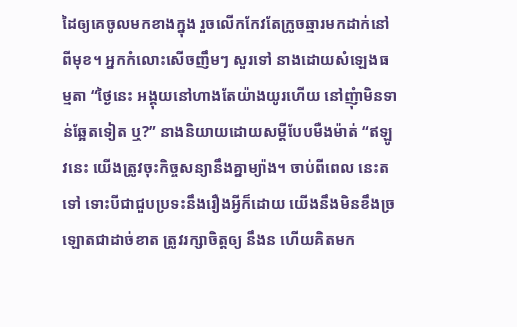ដៃឲ្យគេចូលមកខាងក្នុង រួចលើកកែវតែក្រូចឆ្មារមកដាក់នៅពីមុខ។ អ្នកកំលោះសើចញឹមៗ សួរទៅ នាងដោយសំឡេងធម្មតា “ថ្ងៃនេះ អង្គុយនៅហាងតែយ៉ាងយូរហើយ នៅញុំាមិនទាន់ឆ្អែតទៀត ឬ?” នាងនិយាយដោយសម្តីបែបមឺងម៉ាត់ “ឥឡូវនេះ យើងត្រូវចុះកិច្ចសន្យានឹងគ្នាម្យ៉ាង។ ចាប់ពីពេល នេះតទៅ ទោះបីជាជួបប្រទះនឹងរឿងអ្វីក៏ដោយ យើងនឹងមិនខឹងច្រឡោតជាដាច់ខាត ត្រូវរក្សាចិត្តឲ្យ នឹងន ហើយគិតមក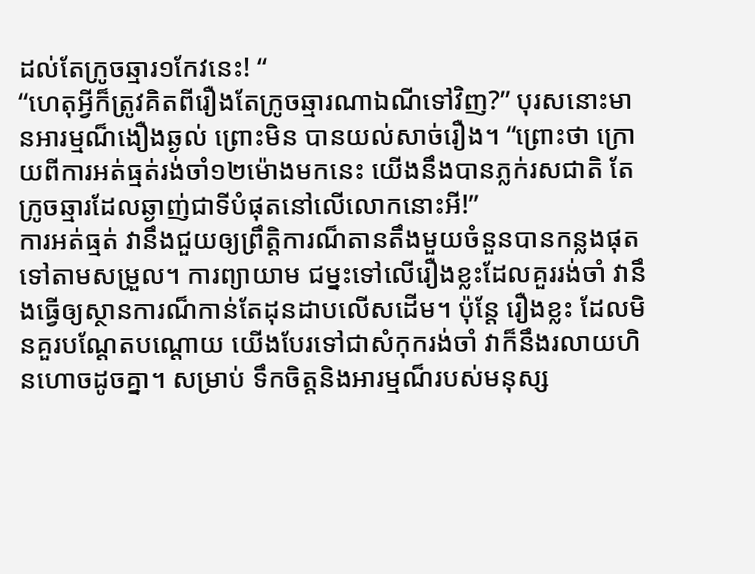ដល់តែក្រូចឆ្មារ១កែវនេះ! “
“ហេតុអ្វីក៏ត្រូវគិតពីរឿងតែក្រូចឆ្មារណាឯណីទៅវិញ?” បុរសនោះមានអារម្មណ៏ងឿងឆ្ងល់ ព្រោះមិន បានយល់សាច់រឿង។ “ព្រោះថា ក្រោយពីការអត់ធ្មត់រង់ចាំ១២ម៉ោងមកនេះ យើងនឹងបានភ្លក់រសជាតិ តែក្រូចឆ្មារដែលឆ្ងាញ់ជាទីបំផុតនៅលើលោកនោះអី!”
ការអត់ធ្មត់ វានឹងជួយឲ្យព្រឹត្តិការណ៏តានតឹងមួយចំនួនបានកន្លងផុតទៅតាមសម្រួល។ ការព្យាយាម ជម្នះទៅលើរឿងខ្លះដែលគួររង់ចាំ វានឹងធ្វើឲ្យស្ថានការណ៏កាន់តែដុនដាបលើសដើម។ ប៉ុន្តែ រឿងខ្លះ ដែលមិនគួរបណ្តែតបណ្តោយ យើងបែរទៅជាសំកុករង់ចាំ វាក៏នឹងរលាយហិនហោចដូចគ្នា។ សម្រាប់ ទឹកចិត្តនិងអារម្មណ៏របស់មនុស្ស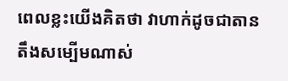ពេលខ្លះយើងគិតថា វាហាក់ដូចជាតានតឹងសម្បើមណាស់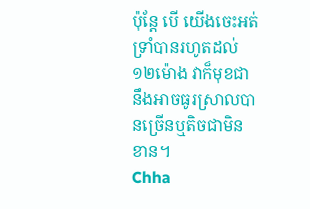ប៉ុន្តែ បើ យើងចេះអត់ទ្រាំបានរហូតដល់១២ម៉ោង វាក៏មុខជានឹងអាចធូរស្រាលបានច្រើនឬតិចជាមិនខាន។
Chha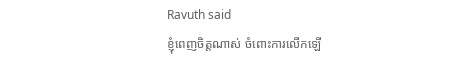Ravuth said
ខ្ញុំពេញចិត្តណាស់ ចំពោះការលើកឡើ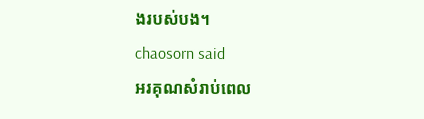ងរបស់បង។
chaosorn said
អរគុណសំរាប់ពេល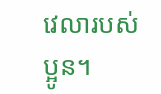វេលារបស់ប្អូន។